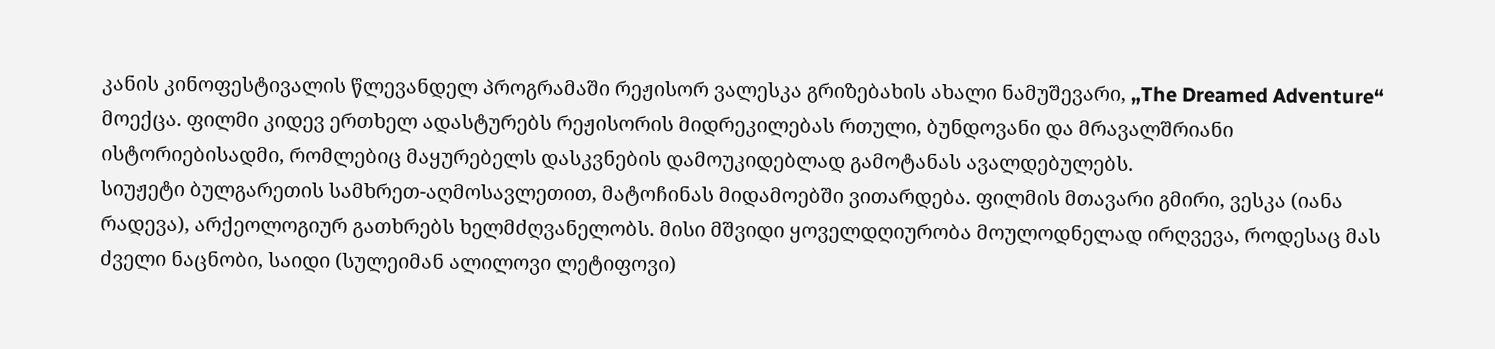კანის კინოფესტივალის წლევანდელ პროგრამაში რეჟისორ ვალესკა გრიზებახის ახალი ნამუშევარი, „The Dreamed Adventure“ მოექცა. ფილმი კიდევ ერთხელ ადასტურებს რეჟისორის მიდრეკილებას რთული, ბუნდოვანი და მრავალშრიანი ისტორიებისადმი, რომლებიც მაყურებელს დასკვნების დამოუკიდებლად გამოტანას ავალდებულებს.
სიუჟეტი ბულგარეთის სამხრეთ-აღმოსავლეთით, მატოჩინას მიდამოებში ვითარდება. ფილმის მთავარი გმირი, ვესკა (იანა რადევა), არქეოლოგიურ გათხრებს ხელმძღვანელობს. მისი მშვიდი ყოველდღიურობა მოულოდნელად ირღვევა, როდესაც მას ძველი ნაცნობი, საიდი (სულეიმან ალილოვი ლეტიფოვი)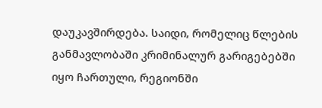დაუკავშირდება. საიდი, რომელიც წლების განმავლობაში კრიმინალურ გარიგებებში იყო ჩართული, რეგიონში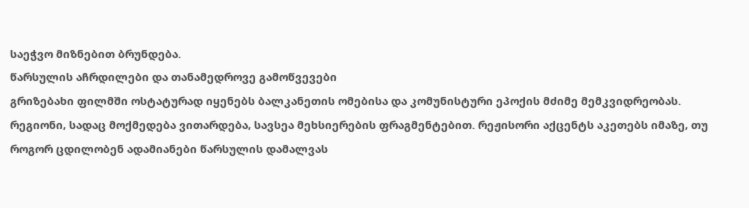საეჭვო მიზნებით ბრუნდება.
წარსულის აჩრდილები და თანამედროვე გამოწვევები
გრიზებახი ფილმში ოსტატურად იყენებს ბალკანეთის ომებისა და კომუნისტური ეპოქის მძიმე მემკვიდრეობას. რეგიონი, სადაც მოქმედება ვითარდება, სავსეა მეხსიერების ფრაგმენტებით. რეჟისორი აქცენტს აკეთებს იმაზე, თუ როგორ ცდილობენ ადამიანები წარსულის დამალვას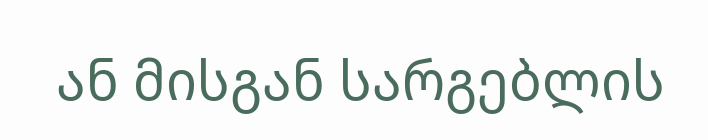ან მისგან სარგებლის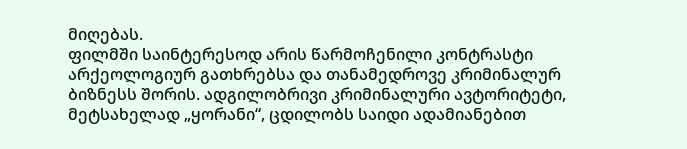მიღებას.
ფილმში საინტერესოდ არის წარმოჩენილი კონტრასტი არქეოლოგიურ გათხრებსა და თანამედროვე კრიმინალურ ბიზნესს შორის. ადგილობრივი კრიმინალური ავტორიტეტი, მეტსახელად „ყორანი“, ცდილობს საიდი ადამიანებით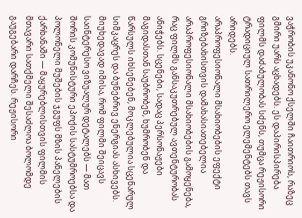ვაჭრობის უკანონო ქსელში ჩაითრიოს, რაზეც გმირი უარს აცხადებს. ეს დაპირისპირება ფილმს დაძაბულობას სძენს, თუმცა რეჟისორი ტრადიციულ სათრილერო ელემენტებს თავს არიდებს.
არაპროფესიონალი მსახიობების ეფექტი
გრიზებახისთვის დამახასიათებელია არაპროფესიონალი მსახიობების გამოყენება, რაც ფილმს განსაკუთრებულ ავთენტურობას ანიჭებს. სცენები, სადაც პერსონაჟები მაგიდასთან საუბრობენ, ხუმრობენ და წარსულს იხსენებენ, მოკლებულია სცენარულ სიმკაცრეს და ბუნებრივ ენერგიას ასხივებს.
მიუხედავად იმისა, რომ ფილმი შეიცავს საინტერესო ვიზუალურ დეტალებს — მათ შორის კომუნისტური ეპოქის სასტუმროებსა და პოლონელი მუშების ჯგუფს მზის პანელების ქარხანაში — მაყურებლისთვის ფილმის მთავარი სათქმელი შესაძლოა ბოლომდე გაუგებარი დარჩეს. რეჟისორი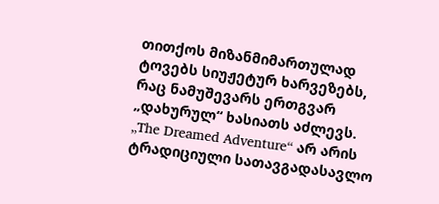თითქოს მიზანმიმართულად ტოვებს სიუჟეტურ ხარვეზებს, რაც ნამუშევარს ერთგვარ „დახურულ“ ხასიათს აძლევს.
„The Dreamed Adventure“ არ არის ტრადიციული სათავგადასავლო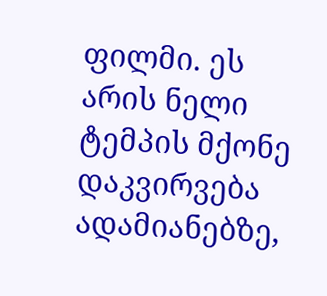ფილმი. ეს არის ნელი ტემპის მქონე დაკვირვება ადამიანებზე,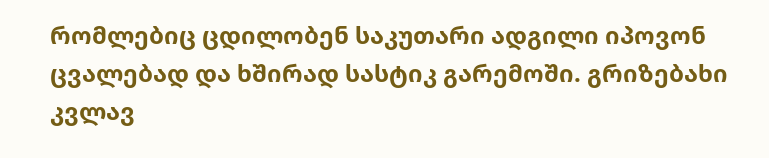რომლებიც ცდილობენ საკუთარი ადგილი იპოვონ ცვალებად და ხშირად სასტიკ გარემოში. გრიზებახი კვლავ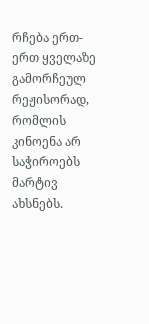რჩება ერთ-ერთ ყველაზე გამორჩეულ რეჟისორად, რომლის კინოენა არ საჭიროებს მარტივ ახსნებს.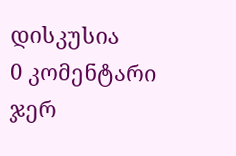დისკუსია
0 კომენტარი
ჯერ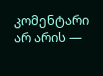კომენტარი არ არის —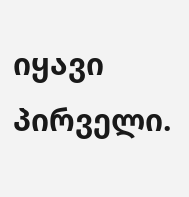იყავი პირველი.